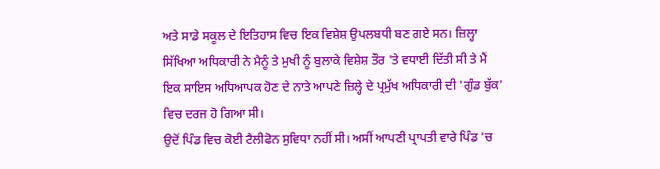ਅਤੇ ਸਾਡੇ ਸਕੂਲ ਦੇ ਇਤਿਹਾਸ ਵਿਚ ਇਕ ਵਿਸ਼ੇਸ਼ ਉਪਲਬਧੀ ਬਣ ਗਏ ਸਨ। ਜ਼ਿਲ੍ਹਾ ਸਿੱਖਿਆ ਅਧਿਕਾਰੀ ਨੇ ਮੈਨੂੰ ਤੇ ਮੁਖੀ ਨੂੰ ਬੁਲਾਕੇ ਵਿਸ਼ੇਸ਼ ਤੌਰ 'ਤੇ ਵਧਾਈ ਦਿੱਤੀ ਸੀ ਤੇ ਮੈਂ ਇਕ ਸਾਇਸ ਅਧਿਆਪਕ ਹੋਣ ਦੇ ਨਾਤੇ ਆਪਣੇ ਜ਼ਿਲ੍ਹੇ ਦੇ ਪ੍ਰਮੁੱਖ ਅਧਿਕਾਰੀ ਦੀ 'ਗੁੰਡ ਬੁੱਕ' ਵਿਚ ਦਰਜ ਹੋ ਗਿਆ ਸੀ।
ਉਦੋਂ ਪਿੰਡ ਵਿਚ ਕੋਈ ਟੈਲੀਫੋਨ ਸੁਵਿਧਾ ਨਹੀਂ ਸੀ। ਅਸੀਂ ਆਪਣੀ ਪ੍ਰਾਪਤੀ ਵਾਰੇ ਪਿੰਡ 'ਚ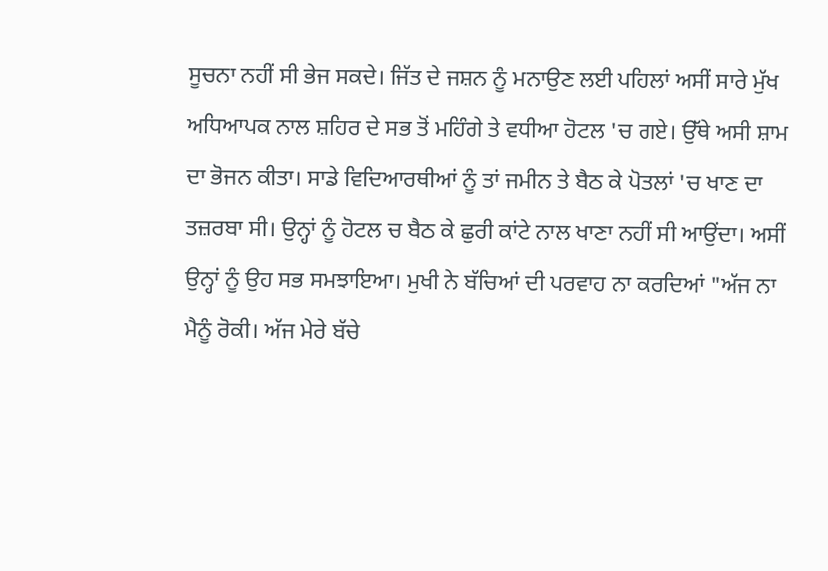ਸੂਚਨਾ ਨਹੀਂ ਸੀ ਭੇਜ ਸਕਦੇ। ਜਿੱਤ ਦੇ ਜਸ਼ਨ ਨੂੰ ਮਨਾਉਣ ਲਈ ਪਹਿਲਾਂ ਅਸੀਂ ਸਾਰੇ ਮੁੱਖ ਅਧਿਆਪਕ ਨਾਲ ਸ਼ਹਿਰ ਦੇ ਸਭ ਤੋਂ ਮਹਿੰਗੇ ਤੇ ਵਧੀਆ ਹੋਟਲ 'ਚ ਗਏ। ਉੱਥੇ ਅਸੀ ਸ਼ਾਮ ਦਾ ਭੋਜਨ ਕੀਤਾ। ਸਾਡੇ ਵਿਦਿਆਰਥੀਆਂ ਨੂੰ ਤਾਂ ਜਮੀਨ ਤੇ ਬੈਠ ਕੇ ਪੋਤਲਾਂ 'ਚ ਖਾਣ ਦਾ ਤਜ਼ਰਬਾ ਸੀ। ਉਨ੍ਹਾਂ ਨੂੰ ਹੋਟਲ ਚ ਬੈਠ ਕੇ ਛੁਰੀ ਕਾਂਟੇ ਨਾਲ ਖਾਣਾ ਨਹੀਂ ਸੀ ਆਉਂਦਾ। ਅਸੀਂ ਉਨ੍ਹਾਂ ਨੂੰ ਉਹ ਸਭ ਸਮਝਾਇਆ। ਮੁਖੀ ਨੇ ਬੱਚਿਆਂ ਦੀ ਪਰਵਾਹ ਨਾ ਕਰਦਿਆਂ "ਅੱਜ ਨਾ ਮੈਨੂੰ ਰੋਕੀ। ਅੱਜ ਮੇਰੇ ਬੱਚੇ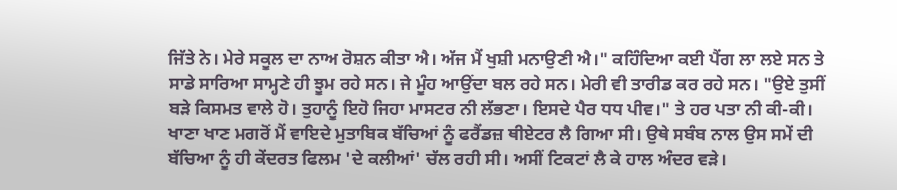ਜਿੱਤੇ ਨੇ। ਮੇਰੇ ਸਕੂਲ ਦਾ ਨਾਅ ਰੋਸ਼ਨ ਕੀਤਾ ਐ। ਅੱਜ ਮੈਂ ਖੁਸ਼ੀ ਮਨਾਉਣੀ ਐ।" ਕਹਿੰਦਿਆ ਕਈ ਪੈਂਗ ਲਾ ਲਏ ਸਨ ਤੇ ਸਾਡੇ ਸਾਰਿਆ ਸਾਮ੍ਹਣੇ ਹੀ ਝੂਮ ਰਹੇ ਸਨ। ਜੇ ਮੂੰਹ ਆਉਂਦਾ ਬਲ ਰਹੇ ਸਨ। ਮੇਰੀ ਵੀ ਤਾਰੀਡ ਕਰ ਰਹੇ ਸਨ। "ਉਏ ਤੁਸੀਂ ਬੜੇ ਕਿਸਮਤ ਵਾਲੇ ਹੋ। ਤੁਹਾਨੂੰ ਇਹੋ ਜਿਹਾ ਮਾਸਟਰ ਨੀ ਲੱਭਣਾ। ਇਸਦੇ ਪੈਰ ਧਧ ਪੀਵ।" ਤੇ ਹਰ ਪਤਾ ਨੀ ਕੀ-ਕੀ।
ਖਾਣਾ ਖਾਣ ਮਗਰੋਂ ਮੈਂ ਵਾਇਦੇ ਮੁਤਾਬਿਕ ਬੱਚਿਆਂ ਨੂੰ ਫਰੈਂਡਜ਼ ਥੀਏਟਰ ਲੈ ਗਿਆ ਸੀ। ਉਥੇ ਸਬੰਬ ਨਾਲ ਉਸ ਸਮੇਂ ਦੀ ਬੱਚਿਆ ਨੂੰ ਹੀ ਕੇਂਦਰਤ ਫਿਲਮ 'ਦੇ ਕਲੀਆਂ' ਚੱਲ ਰਹੀ ਸੀ। ਅਸੀਂ ਟਿਕਟਾਂ ਲੈ ਕੇ ਹਾਲ ਅੰਦਰ ਵੜੇ।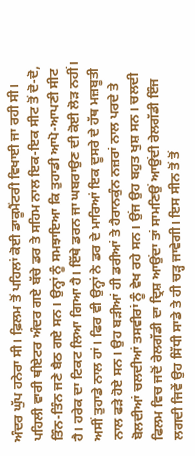ਅੰਦਰ ਘੁੱਪ ਹਨੇਰਾ ਸੀ। ਫ਼ਿਲਮ ਤੋਂ ਪਹਿਲਾਂ ਕੋਈ ਡਾਕੂਮੈਂਟਰੀ ਵਿਖਾਈ ਜਾ ਰਹੀ ਸੀ। ਪਹਿਲੀ ਵਾਰੀ ਥੀਏਟਰ ਅੰਦਰ ਗਏ ਬੱਚੇ ਡਰ ਤੇ ਸਹਿਮ ਨਾਲ ਇਕ-ਇਕ ਸੀਟ ਤੋਂ ਦੋ-ਦੋ, ਤਿੰਨ-ਤਿੰਨ ਜਣੇ ਬੈਠ ਗਏ ਸਨ। ਉਨ੍ਹਾਂ ਨੂੰ ਸਮਝਾਇਆ ਕਿ ਤੁਹਾਡੀ ਆਪੋ-ਆਪਣੀ ਸੀਟ ਹੈ। ਹਰੇਕ ਦਾ ਟਿਕਟ ਲਿਆ ਗਿਆ ਹੈ। ਇੱਥੇ ਡਰਨ ਜਾ ਘਬਰਾਉਣ ਦੀ ਕੋਈ ਲੋੜ ਨਹੀਂ। ਅਸੀਂ ਤੁਹਾਡੇ ਨਾਲ ਹਾਂ। ਫਿਰ ਵੀ ਉਨ੍ਹਾਂ ਨੇ ਡਰ ਦੇ ਮਾਰਿਆਂ ਇਕ ਦੂਸਰੇ ਦੇ ਹੱਥ ਮਜ਼ਬੂਤੀ ਨਾਲ ਫੜੇ ਹੋਏ ਸਨ। ਉਹ ਬੜੀਆਂ ਹੀ ਡਰੀਆਂ ਤੇ ਹੈਰਾਨਕੁੰਨ ਨਜ਼ਰਾਂ ਨਾਲ ਪਰਦੇ ਤੇ ਬੋਲਦੀਆਂ ਚਲਦੀਆਂ ਤਸਵੀਰਾਂ ਨੂੰ ਵੇਖ ਰਹੇ ਸਨ। ਉਂਜ ਉਹ ਬਹੁਤ ਖੁਸ਼ ਸਨ। ਚਲਦੀ ਫਿਲਮ ਵਿਚ ਜਦੋਂ ਰੇਲਗੱਡੀ ਦਾ ਦ੍ਰਿਸ਼ ਆਉਂਦਾ ਤਾਂ ਸਾਮਣਿਉਂ ਆਉਂਦੀ ਰੇਲਗੱਡੀ ਇੰਜ ਲਗਦੀ ਜਿਵੇਂ ਉਹ ਸਿੱਧੀ ਸਾਡੇ ਤੇ ਹੀ ਚੜ੍ਹ ਜਾਵੇਗੀ। ਇਸ ਸੀਨ ਤੋਂ ਤੋਂ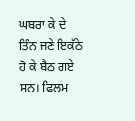ਘਬਰਾ ਕੇ ਦੇ ਤਿੰਨ ਜਣੇ ਇਕੱਠੇ ਹੋ ਕੇ ਬੈਠ ਗਏ ਸਨ। ਫਿਲਮ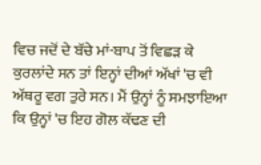ਵਿਚ ਜਦੋਂ ਦੇ ਬੱਚੇ ਮਾਂ-ਬਾਪ ਤੋਂ ਵਿਛੜ ਕੇ ਕੁਰਲਾਂਦੇ ਸਨ ਤਾਂ ਇਨ੍ਹਾਂ ਦੀਆਂ ਅੱਖਾਂ 'ਚ ਵੀ ਅੱਥਰੂ ਵਗ ਤੁਰੇ ਸਨ। ਮੈਂ ਉਨ੍ਹਾਂ ਨੂੰ ਸਮਝਾਇਆ ਕਿ ਉਨ੍ਹਾਂ 'ਚ ਇਹ ਗੋਲ ਕੱਢਣ ਦੀ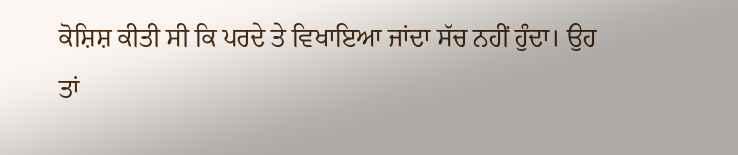ਕੋਸ਼ਿਸ਼ ਕੀਤੀ ਸੀ ਕਿ ਪਰਦੇ ਤੇ ਵਿਖਾਇਆ ਜਾਂਦਾ ਸੱਚ ਨਹੀਂ ਹੁੰਦਾ। ਉਹ ਤਾਂ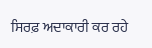ਸਿਰਫ਼ ਅਦਾਕਾਰੀ ਕਰ ਰਹੇ